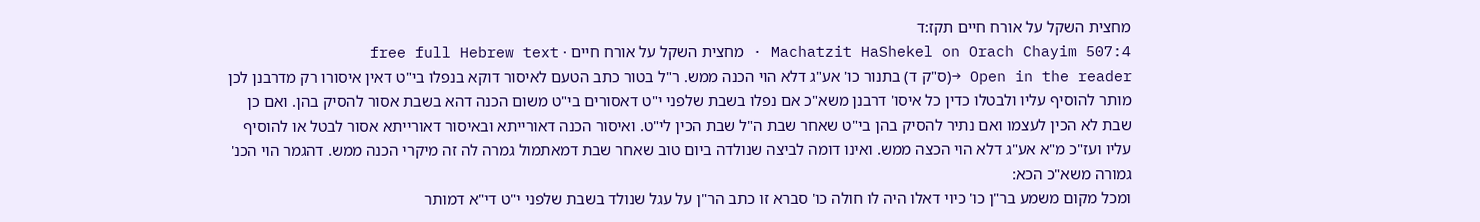מחצית השקל על אורח חיים תקז:ד
Machatzit HaShekel on Orach Chayim 507:4 · מחצית השקל על אורח חיים · free full Hebrew text
Open in the reader →(ס"ק ד) בתנור כו' אע"ג דלא הוי הכנה ממש. ר"ל בטור כתב הטעם לאיסור דוקא בנפלו בי"ט דאין איסורו רק מדרבנן לכן מותר להוסיף עליו ולבטלו כדין כל איסו' דרבנן משא"כ אם נפלו בשבת שלפני י"ט דאסורים בי"ט משום הכנה דהא בשבת אסור להסיק בהן. ואם כן שבת לא הכין לעצמו ואם נתיר להסיק בהן בי"ט שאחר שבת ה"ל שבת הכין לי"ט. ואיסור הכנה דאורייתא ובאיסור דאורייתא אסור לבטל או להוסיף עליו ועז"כ מ"א אע"ג דלא הוי הכצה ממש. ואינו דומה לביצה שנולדה ביום טוב שאחר שבת דמאתמול גמרה לה זה מיקרי הכנה ממש. דהגמר הוי הכנ' גמורה משא"כ הכא:
ומכל מקום משמע בר"ן כו' כיוי דאלו היה לו חולה כו' סברא זו כתב הר"ן על עגל שנולד בשבת שלפני י"ט די"א דמותר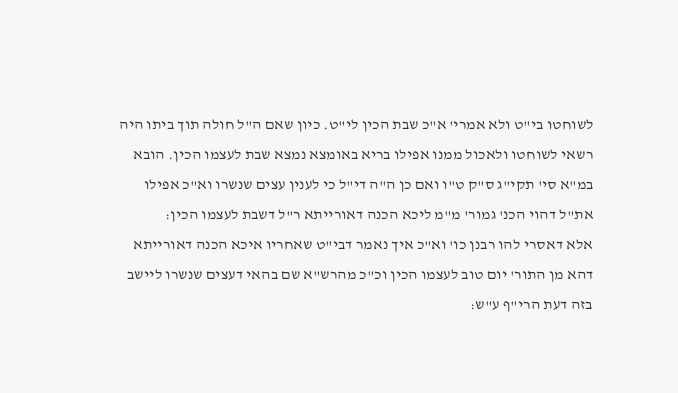לשוחטו בי"ט ולא אמרי' א"כ שבת הכין לי"ט. כיון שאם ה"ל חולה תוך ביתו היה רשאי לשוחטו ולאכול ממנו אפילו בריא באומצא נמצא שבת לעצמו הכין. הובא במ"א סי' תקי"ג ס"ק ט"ו ואם כן ה"ה די"ל כי לענין עצים שנשרו וא"כ אפילו את"ל דהוי הכנ' גמור' מ"מ ליכא הכנה דאורייתא ר"ל דשבת לעצמו הכין:
אלא דאסרי להו רבנן כו' וא"כ איך נאמר דבי"ט שאחריו איכא הכנה דאורייתא דהא מן התור' יום טוב לעצמו הכין וכ"כ מהרש"א שם בהאי דעצים שנשרו ליישב בזה דעת הרי"ף ע"ש: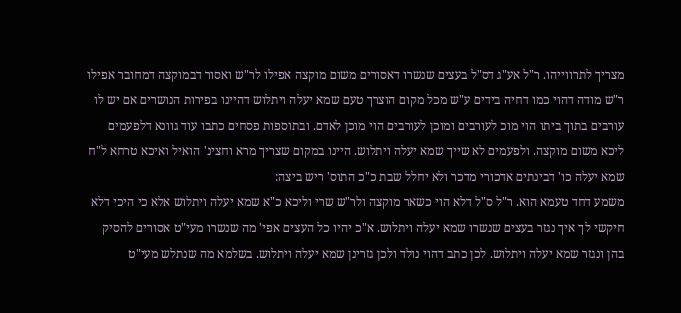מצריך לתרווייהו. ר"ל אע"ג דס"ל בעצים שנשרו דאסורים משום מוקצה אפילו לר"ש ואסור דבמוקצה דמחובר אפילו ר"ש מודה דהוי כמו דחיה בידים ע"ש מכל מקום הוצרך טעם שמא יעלה ויתלוש דהיינו בפירות הנושרים אם יש לו עורבים בתוך ביתו הוי מוכ לעורבים ומוכן לעורבים הוי מוכן לאדם. ובתוספות פסחים כתבו עוד גוונא דלפעמים ליכא משום מוקצה. ולפעמים לא שייך שמא יעלה ויתלוש. היינו במקום שצריך מרא וחצינ' הואיל ואיכא טרחא ל"ח שמא יעלה כו' דבינתים אדכורי מדכר ולא יחלל שבת כ"כ התוס' ריש ביצה:
משמע דחד טעמא הוא. ר"ל ס"ל דלא הוי כשאר מוקצה ולר"ש שרי וליכא כ"א שמא יעלה ויתלוש אלא כי היכי דלא חיקשי לך איך נגזר בעצים שנשרו שמא יעלה ויתלוש. א"כ יהיו כל העצים אפי' מה שנשרו מעי"ט אסורים להסיק בהן ונגזר שמא יעלה ויתלוש. לכן כתב דהוי נולד ולכן גזרינן שמא יעלה ויתלוש. בשלמא מה שנתלש מעי"ט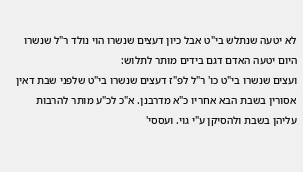לא יטעה שנתלש בי"ט אבל כיון דעצים שנשרו הוי נולד ר"ל שנשרו היום יטעה האדם דגם בידים מותר לתלוש:
ועצים שנשרו בי"ט כו' ר"ל לפ"ז דעצים שנשרו בי"ט שלפני שבת דאין אסורין בשבת הבא אחריו כ"א מדרבנן. א"כ לכ"ע מותר להרבות עליהן בשבת ולהסיקן ע"י גוי. ועססי'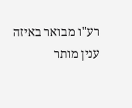רע"ו מבואר באיזה ענין מותר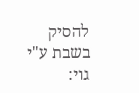להסיק בשבת ע"י גוי: